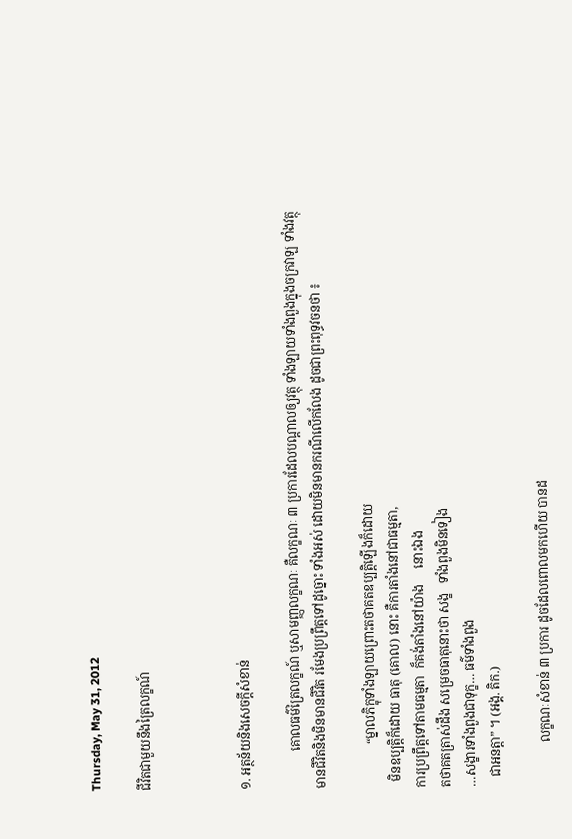Thursday, May 31, 2012

ជីវិតជាមួយនឹងត្រៃលក្ខណ៍



១. អត្ថន័យនិងសេចក្តីសំខាន់

            គោលធម៌ត្រៃលក្ខណ៍ ឬសាមញ្ញលក្ខណៈ គឺលក្ខណៈ ៣ ប្រការដែលបណ្តាលឲ្យវត្ថុ ទាំងឡាយទាំងពួងក្នុងចក្រវាឡ ទាំងវត្ថុ
មានជីវិតនិងមិនមានជីវិត រមែងប្រព្រឹត្តទៅដូច្នោះ ទាំងអស់ ដោយមិនមានករណីលើកលែង ដូចជាព្រះពុទ្ធវចនថា ៖

              “ម្នាលភិក្ខុទាំងឡាយព្រោះតថាគតឧប្បត្តិឡើងក៏ដោយ
  មិនឧប្បត្តិក៏ដោយ ធាតុ (គោល) នោះ គឺការតាំងនៅជាធម្មតា,
ការប្រព្រឹត្តទៅតាមធម្មតា  ក៏គង់តាំងនៅយ៉ាង     នោះឯង
តថាគតត្រាស់ដឹង សម្រេចធាតុនោះថា សង្ខ   ទាំងពួងមិនទៀង
…សង្ខារទាំងពួងជាទុក្ខ… ធម៌ទាំងពួង
   ជាអនត្តា” ។ (អង្គ. តិក.)

              លក្ខណៈសំខាន់ ៣ ប្រការ ដូចដែលពោលមកហើយ បានដ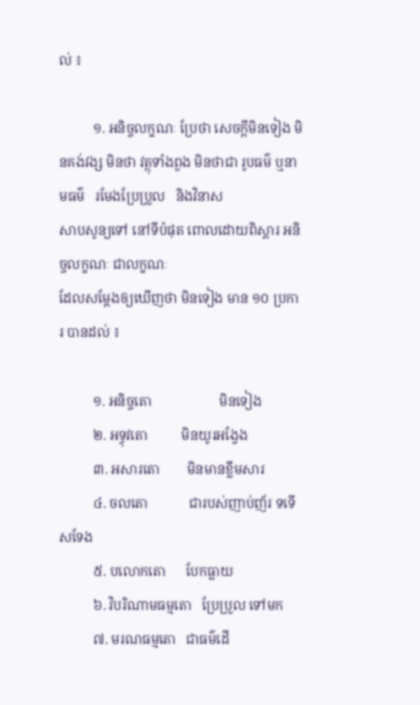ល់ ៖

          ១. អនិច្ចលក្ខណៈ ប្រែថា សេចក្តីមិនទៀង មិនគង់វង្ស មិនថា វត្ថុទាំងពួង មិនថាជា រូបធម៌ ឬនាមធម៌   រមែងប្រែប្រួល   និងវិនាស
សាបសូន្យទៅ នៅទីបំផុត ពោលដោយពិស្តារ អនិច្ចលក្ខណៈ ជាលក្ខណៈ
ដែលសម្តែងឲ្យឃើញថា មិនទៀង មាន ១០ ប្រការ បានដល់ ៖

          ១. អនិច្ចតោ                    មិនទៀង
          ២. អទ្ធុវតោ          មិនយូរអង្វែង
          ៣. អសារតោ        មិនមានខ្លឹមសារ
          ៤. ចលតោ            ជារបស់ញាប់ញ័រ ទទើសទែង
          ៥. បលោកតោ      បែកធ្លាយ
          ៦. វិបរិណាមធម្មតោ   ប្រែប្រួល ទៅមក
          ៧. មរណធម្មតោ   ជាធម៌ដើ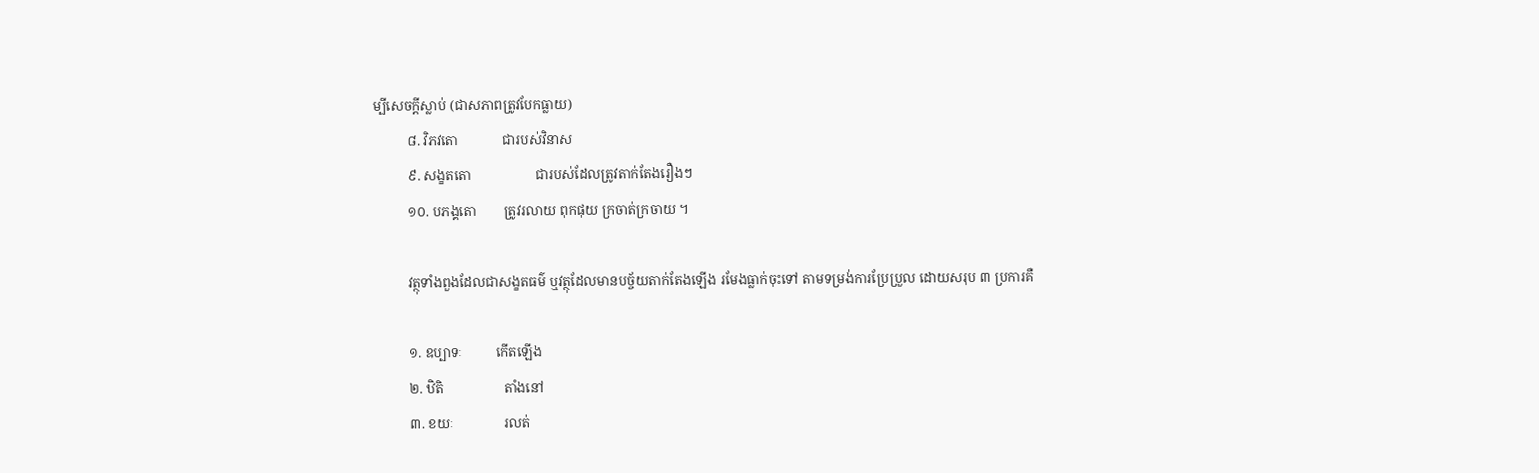ម្បីសេចក្តីស្លាប់ (ជាសភាពត្រូវបែកធ្លាយ)
          ៨. វិភវតោ             ជារបស់វិនាស
          ៩. សង្ខតតោ                   ជារបស់ដែលត្រូវតាក់តែងរឿងៗ
          ១០. បភង្គតោ        ត្រូវរលាយ ពុកផុយ ក្រចាត់ក្រចាយ ។

          វត្ថុទាំងពួងដែលជាសង្ខតធម៌ ឬវត្ថុដែលមានបច្ច័យតាក់តែងឡើង រមែងធ្លាក់ចុះទៅ តាមទម្រង់ការប្រែប្រួល ដោយសរុប ៣ ប្រការគឺ

          ១. ឧប្បាទៈ          កើតឡើង
          ២. ឋិតិ                  តាំងនៅ
          ៣. ខយៈ               រលត់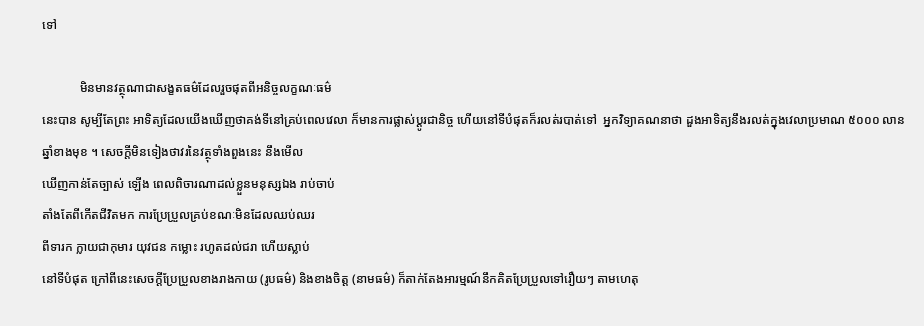ទៅ

            មិនមានវត្ថុណាជាសង្ខតធម៌ដែលរួចផុតពីអនិច្ចលក្ខណៈធម៌
នេះបាន សូម្បីតែព្រះ អាទិត្យដែលយើងឃើញថាគង់ទីនៅគ្រប់ពេលវេលា ក៏មានការផ្លាស់ប្តូរជានិច្ច ហើយនៅទីបំផុតក៏រលត់របាត់ទៅ  អ្នកវិទ្យាគណនាថា ដួងអាទិត្យនឹងរលត់ក្នុងវេលាប្រមាណ ៥០០០ លានឆ្នាំខាងមុខ ។ សេចក្តីមិនទៀងថាវរនៃវត្ថុទាំងពួងនេះ នឹងមើល
ឃើញកាន់តែច្បាស់ ឡើង ពេលពិចារណាដល់ខ្លួនមនុស្សឯង រាប់ចាប់
តាំងតែពីកើតជីវិតមក ការប្រែប្រួលគ្រប់ខណៈមិនដែលឈប់ឈរ
ពីទារក ក្លាយជាកុមារ យុវជន កម្លោះ រហូតដល់ជរា ហើយស្លាប់
នៅទីបំផុត ក្រៅពីនេះសេចក្តីប្រែប្រួលខាងរាងកាយ (រូបធម៌) និងខាងចិត្ត (នាមធម៌) ក៏តាក់តែងអារម្មណ៍នឹកគិតប្រែប្រួលទៅរឿយៗ តាមហេតុ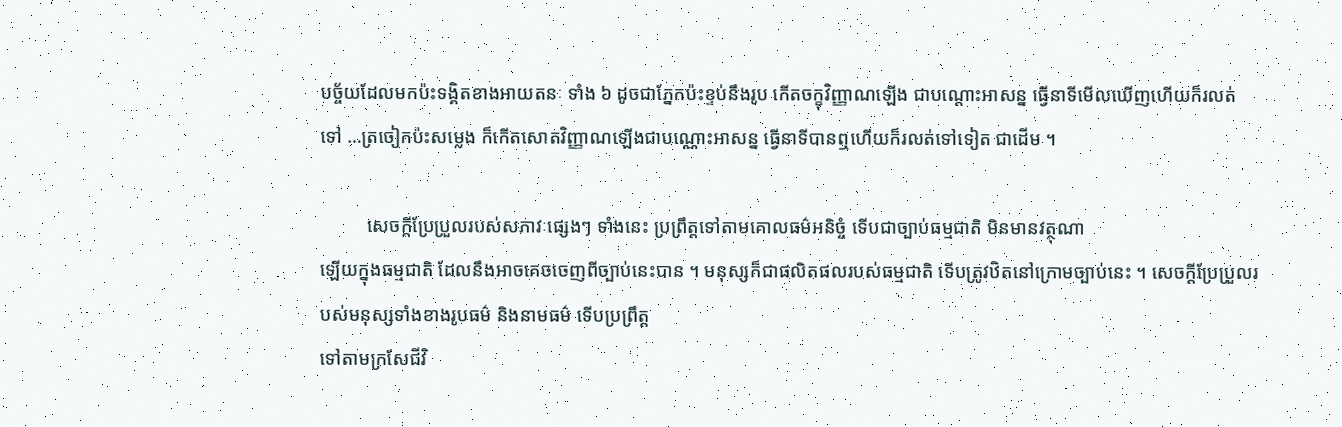បច្ច័យដែលមកប៉ះទង្គិតខាងអាយតនៈ ទាំង ៦ ដូចជាភ្នែកប៉ះខ្ទប់នឹងរូប កើតចក្ខុវិញ្ញាណឡើង ជាបណ្តោះអាសន្ន ធ្វើនាទីមើលឃើញហើយក៏រលត់
ទៅ …ត្រចៀកប៉ះសម្លេង ក៏កើតសោតវិញ្ញាណឡើងជាបណ្ណោះអាសន្ន ធ្វើនាទីបានឮហើយក៏រលត់ទៅទៀត ជាដើម ។

          សេចក្តីប្រែប្រួលរបស់សភាវៈផ្សេងៗ ទាំងនេះ ប្រព្រឹត្តទៅតាមគោលធម៌អនិច្ចំ ទើបជាច្បាប់ធម្មជាតិ មិនមានវត្ថុណា
ឡើយក្នុងធម្មជាតិ ដែលនឹងអាចគេចចេញពីច្បាប់នេះបាន ។ មនុស្សក៏ជាផលិតផលរបស់ធម្មជាតិ ទើបត្រូវឋិតនៅក្រោមច្បាប់នេះ ។ សេចក្តីប្រែប្រួលរបស់មនុស្សទាំងខាងរូបធម៌ និងនាមធម៌ ទើបប្រព្រឹត្ត
ទៅតាមក្រសែជីវិ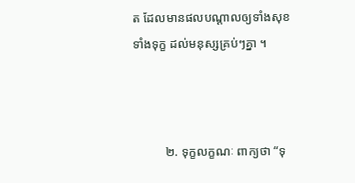ត ដែលមានផលបណ្តាលឲ្យទាំងសុខទាំងទុក្ខ ដល់មនុស្សគ្រប់ៗគ្នា ។



          ២. ទុក្ខលក្ខណៈ ពាក្យថា “ទុ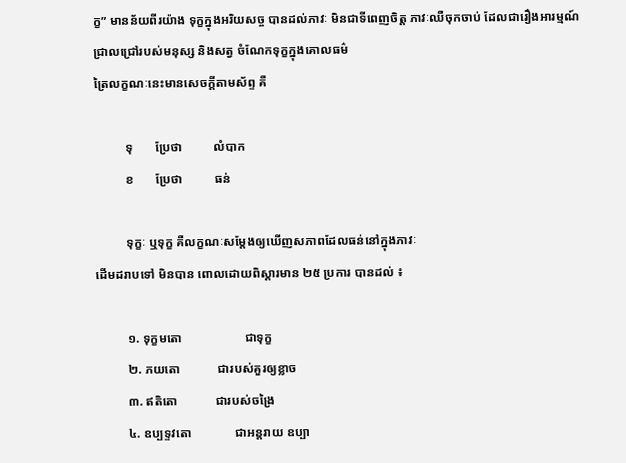ក្ខ” មានន័យពីរយ៉ាង ទុក្ខក្នុងអរិយសច្ច បានដល់ភាវៈ មិនជាទីពេញចិត្ត ភាវៈឈឺចុកចាប់ ដែលជារឿងអារម្មណ៍
ជ្រាលជ្រៅរបស់មនុស្ស និងសត្វ ចំណែកទុក្ខក្នុងគោលធម៌
ត្រៃលក្ខណៈនេះមានសេចក្តីតាមស័ព្ទ គឺ

          ទុ       ប្រែថា          លំបាក
          ខ       ប្រែថា          ធន់

          ទុក្ខៈ ឬទុក្ខ គឺលក្ខណៈសម្តែងឲ្យឃើញសភាពដែលធន់នៅក្នុងភាវៈ
ដើមដរាបទៅ មិនបាន ពោលដោយពិស្តារមាន ២៥ ប្រការ បានដល់ ៖

          ១. ទុក្ខមតោ                    ជាទុក្ខ
          ២. ភយតោ            ជារបស់គួរឲ្យខ្លាច
          ៣. ឥតិតោ            ជារបស់ចង្រៃ
          ៤. ឧប្បទ្ទវតោ              ជាអន្តរាយ ឧប្បា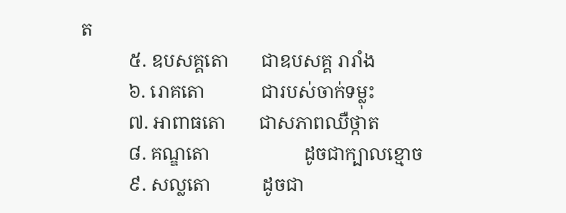ត
          ៥. ឧបសគ្គតោ       ជាឧបសគ្គ រារាំង
          ៦. រោគតោ            ជារបស់ចាក់ទម្លុះ
          ៧. អាពាធតោ       ជាសភាពឈឺថ្កាត
          ៨. គណ្ឌតោ                    ដូចជាក្បាលខ្មោច
          ៩. សល្លតោ           ដូចជា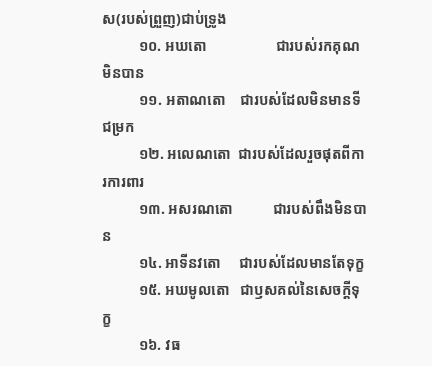ស(របស់ព្រួញ)ជាប់ទ្រូង
          ១០. អឃតោ                   ជារបស់រកគុណមិនបាន
          ១១. អតាណតោ    ជារបស់ដែលមិនមានទីជម្រក
          ១២. អលេណតោ  ជារបស់ដែលរួចផុតពីការការពារ
          ១៣. អសរណតោ           ជារបស់ពឹងមិនបាន
          ១៤. អាទីនវតោ     ជារបស់ដែលមានតែទុក្ខ
          ១៥. អឃមូលតោ   ជាឫសគល់នៃសេចក្តីទុក្ខ
          ១៦. វធ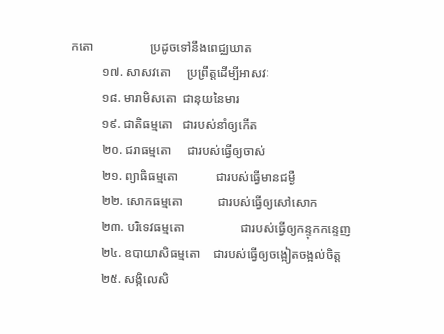កតោ                  ប្រដូចទៅនឹងពេជ្ឈឃាត
          ១៧. សាសវតោ     ប្រព្រឹត្តដើម្បីអាសវៈ
          ១៨. មារាមិសតោ  ជានុយនៃមារ
          ១៩. ជាតិធម្មតោ   ជារបស់នាំឲ្យកើត
          ២០. ជរាធម្មតោ     ជារបស់ធ្វើឲ្យចាស់
          ២១. ព្យាធិធម្មតោ            ជារបស់ធ្វើមានជម្ងឺ
          ២២. សោកធម្មតោ           ជារបស់ធ្វើឲ្យសៅសោក
          ២៣. បរិទេវធម្មតោ                  ជារបស់ធ្វើឲ្យកន្ទុកកន្ទេញ
          ២៤. ឧបាយាសិធម្មតោ    ជារបស់ធ្វើឲ្យចង្អៀតចង្អល់ចិត្ត
          ២៥. សង្កិលេសិ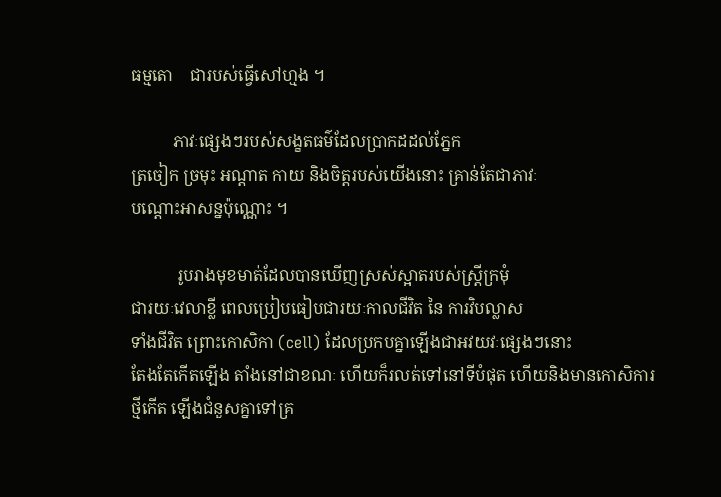ធម្មតោ    ជារបស់ធ្វើសៅហ្មង ។

          ភាវៈផ្សេងៗរបស់សង្ខតធម៌ដែលប្រាកដដល់ភ្នែក
ត្រចៀក ច្រមុះ អណ្តាត កាយ និងចិត្តរបស់យើងនោះ គ្រាន់តែជាភាវៈ
បណ្តោះអាសន្នប៉ុណ្ណោះ ។

           រូបរាងមុខមាត់ដែលបានឃើញស្រស់ស្អាតរបស់ស្រ្តីក្រមុំ
ជារយៈវេលាខ្លី ពេលប្រៀបធៀបជារយៈកាលជីវិត នៃ ការវិបល្លាស
ទាំងជីវិត ព្រោះកោសិកា (cell) ដែលប្រកបគ្នាឡើងជាអវយវៈផ្សេងៗនោះ
តែងតែកើតឡើង តាំងនៅជាខណៈ ហើយក៏រលត់ទៅនៅទីបំផុត ហើយនិងមានកោសិការថ្មីកើត ឡើងជំនួសគ្នាទៅគ្រ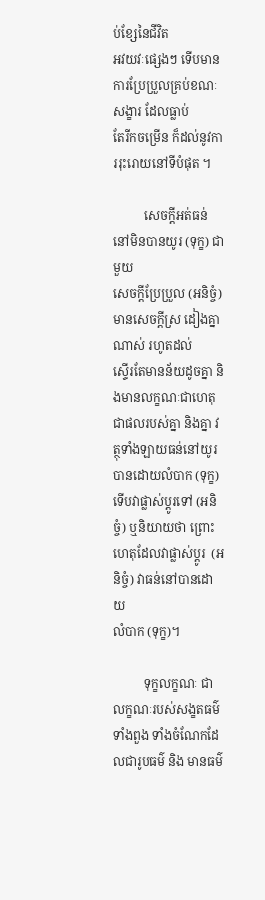ប់ខ្សែនៃជីវិត
អវយវៈផ្សេងៗ ទើបមានការប្រែប្រួលគ្រប់ខណៈ សង្ខារ ដែលធ្លាប់
តែរីកចម្រើន ក៏ដល់នូវការរុះរោយនៅទីបំផុត ។

          សេចក្តីអត់ធន់នៅមិនបានយូរ (ទុក្ខ) ជាមួយ
សេចក្តីប្រែប្រួល (អនិច្ចំ)  មានសេចក្តីស្រ ដៀងគ្នាណាស់ រហូតដល់
ស្ទើរតែមានន័យដូចគ្នា និងមានលក្ខណៈជាហេតុ ជាផលរបស់គ្នា និងគ្នា វត្ថុទាំងឡាយធន់នៅយូរបានដោយលំបាក (ទុក្ខ) ទើបវាផ្លាស់ប្តូរទៅ (អនិច្ចំ) ឬនិយាយថា ព្រោះហេតុដែលវាផ្លាស់ប្តូរ  (អនិច្ចំ) វាធន់នៅបានដោយ
លំបាក (ទុក្ខ)។

          ទុក្ខលក្ខណៈ ជាលក្ខណៈរបស់សង្ខតធម៌ទាំងពួង ទាំងចំណែកដែលជារូបធម៌ និង មានធម៌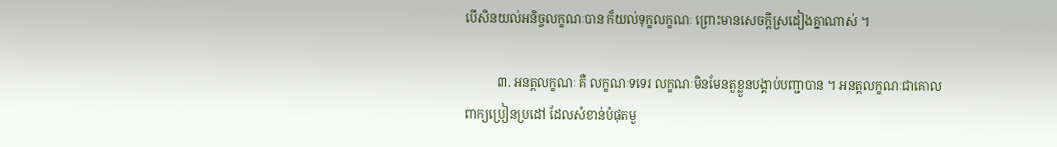បើសិនយល់អនិច្ចលក្ខណៈបាន ក៏យល់ទុក្ខលក្ខណៈ ព្រោះមានសេចក្តីស្រដៀងគ្នាណាស់ ។

          ៣. អនត្តលក្ខណៈ គឺ លក្ខណៈទទេរ លក្ខណៈមិនមែនតួខ្លួនបង្គាប់បញ្ជាបាន ។ អនត្តលក្ខណៈជាគោល
ពាក្យប្រៀនប្រដៅ ដែលសំខាន់បំផុតមួ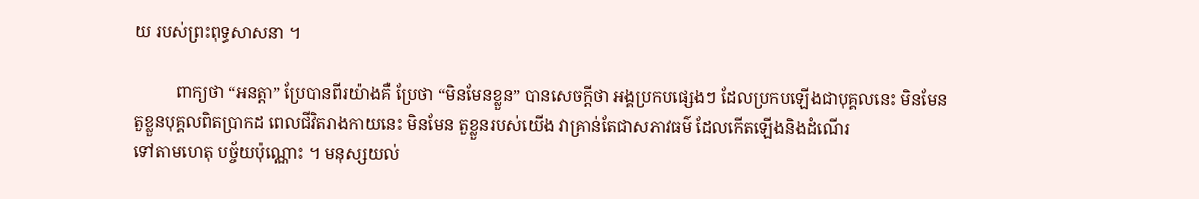យ របស់ព្រះពុទ្ធសាសនា ។

          ពាក្យថា “អនត្តា” ប្រែបានពីរយ៉ាងគឺ ប្រែថា “មិនមែនខ្លួន” បានសេចក្តីថា អង្គប្រកបផ្សេងៗ ដែលប្រកបឡើងជាបុគ្គលនេះ មិនមែនតួខ្លួនបុគ្គលពិតប្រាកដ ពេលជីវិតរាងកាយនេះ មិនមែន តួខ្លួនរបស់យើង វាគ្រាន់តែជាសភាវធម៌ ដែលកើតឡើងនិងដំណើរ
ទៅតាមហេតុ បច្ច័យប៉ុណ្ណោះ ។ មនុស្សយល់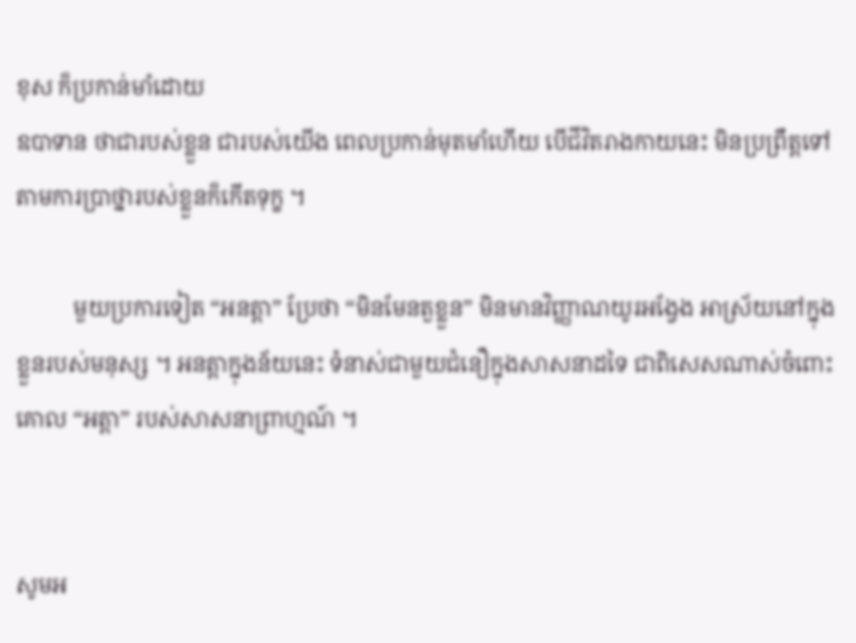ខុស ក៏ប្រកាន់មាំដោយ
ឧបាទាន ថាជារបស់ខ្លួន ជារបស់យើង ពេលប្រកាន់មុតមាំហើយ បើជីវិតរាងកាយនេះ មិនប្រព្រឹត្តទៅតាមការប្រាថ្នារបស់ខ្លួនក៏កើតទុក្ខ ។

          មួយប្រការទៀត “អនត្តា” ប្រែថា “មិនមែនតួខ្លួន” មិនមានវិញ្ញាណយូរអង្វែង អាស្រ័យនៅក្នុងខ្លួនរបស់មនុស្ស ។ អនត្តាក្នុងន័យនេះ ទំនាស់ជាមួយជំនឿក្នុងសាសនាដទៃ ជាពិសេសណាស់ចំពោះគោល “អត្តា” របស់សាសនាព្រាហ្មណ៍ ។


សូមអ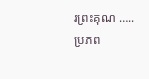រព្រះគុណ …..
ប្រភព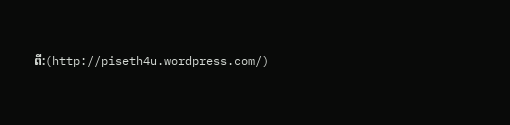ពី:(http://piseth4u.wordpress.com/)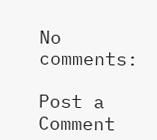No comments:

Post a Comment